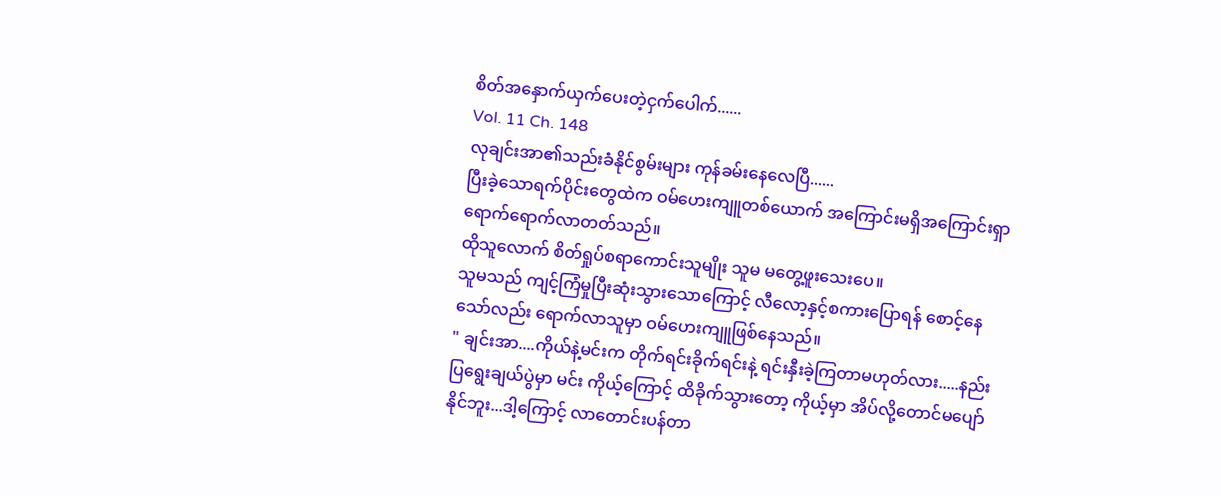စိတ်အနှောက်ယှက်ပေးတဲ့ငှက်ပေါက်......
Vol. 11 Ch. 148
လုချင်းအာ၏သည်းခံနိုင်စွမ်းများ ကုန်ခမ်းနေလေပြီ......
ပြီးခဲ့သောရက်ပိုင်းတွေထဲက ဝမ်ဟေးကျူတစ်ယောက် အကြောင်းမရှိအကြောင်းရှာ ရောက်ရောက်လာတတ်သည်။
ထိုသူလောက် စိတ်ရှုပ်စရာကောင်းသူမျိုး သူမ မတွေ့ဖူးသေးပေ။
သူမသည် ကျင့်ကြံမှုပြီးဆုံးသွားသောကြောင့် လီလော့နှင့်စကားပြောရန် စောင့်နေသော်လည်း ရောက်လာသူမှာ ဝမ်ဟေးကျူဖြစ်နေသည်။
" ချင်းအာ....ကိုယ်နဲ့မင်းက တိုက်ရင်းခိုက်ရင်းနဲ့ ရင်းနှီးခဲ့ကြတာမဟုတ်လား.....နည်းပြရွေးချယ်ပွဲမှာ မင်း ကိုယ့်ကြောင့် ထိခိုက်သွားတော့ ကိုယ့်မှာ အိပ်လို့တောင်မပျော်နိုင်ဘူး...ဒါ့ကြောင့် လာတောင်းပန်တာ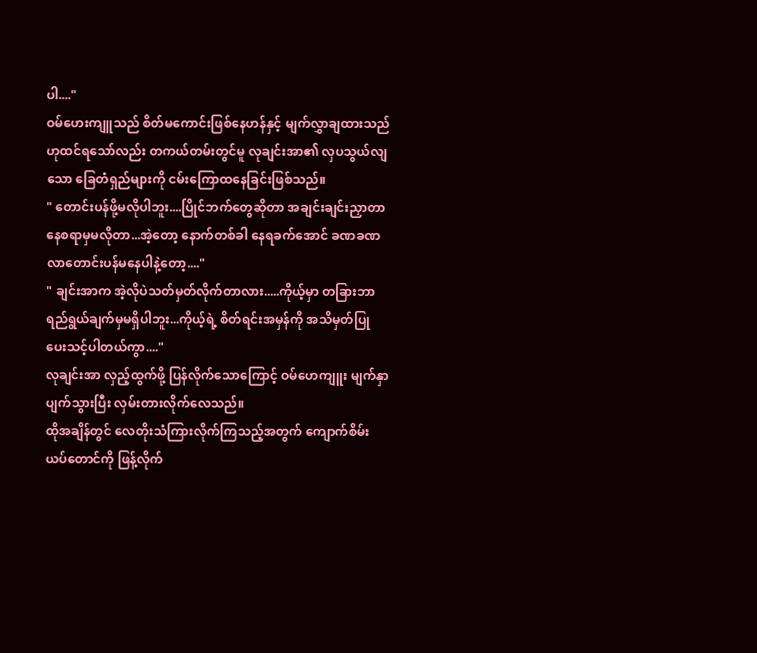ပါ...."
ဝမ်ဟေးကျူသည် စိတ်မကောင်းဖြစ်နေဟန်နှင့် မျက်လွှာချထားသည်ဟုထင်ရသော်လည်း တကယ်တမ်းတွင်မူ လုချင်းအာ၏ လှပသွယ်လျသော ခြေတံရှည်များကို ငမ်းကြောထနေခြင်းဖြစ်သည်။
" တောင်းပန်ဖို့မလိုပါဘူး....ပြိုင်ဘက်တွေဆိုတာ အချင်းချင်းညှာတာနေစရာမှမလိုတာ...အဲ့တော့ နောက်တစ်ခါ နေရခက်အောင် ခဏခဏလာတောင်းပန်မနေပါနဲ့တော့...."
" ချင်းအာက အဲ့လိုပဲသတ်မှတ်လိုက်တာလား.....ကိုယ့်မှာ တခြားဘာရည်ရွယ်ချက်မှမရှိပါဘူး...ကိုယ့်ရဲ့ စိတ်ရင်းအမှန်ကို အသိမှတ်ပြုပေးသင့်ပါတယ်ကွာ...."
လုချင်းအာ လှည့်ထွက်ဖို့ ပြန်လိုက်သောကြောင့် ဝမ်ဟေကျူး မျက်နှာပျက်သွားပြီး လှမ်းတားလိုက်လေသည်။
ထိုအချိန်တွင် လေတိုးသံကြားလိုက်ကြသည့်အတွက် ကျောက်စိမ်းယပ်တောင်ကို ဖြန့်လိုက်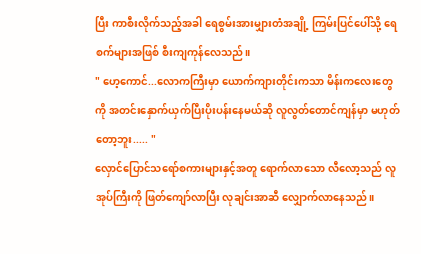ပြီး ကာစီးလိုက်သည့်အခါ ရေစွမ်းအားမျှားတံအချို့ ကြမ်းပြင်ပေါ်သို့ ရေစက်များအဖြစ် စီးကျကုန်လေသည်။
" ဟေ့ကောင်...လောကကြီးမှာ ယောက်ကျားတိုင်းကသာ မိန်းကလေးတွေကို အတင်းနှောက်ယှက်ပြီးပိုးပန်းနေမယ်ဆို လူလွတ်တောင်ကျန်မှာ မဟုတ်တော့ဘူး..... "
လှောင်ပြောင်သရော်စကားများနှင့်အတူ ရောက်လာသော လီလော့သည် လူအုပ်ကြီးကို ဖြတ်ကျော်လာပြီး လုချင်းအာဆီ လျှောက်လာနေသည်။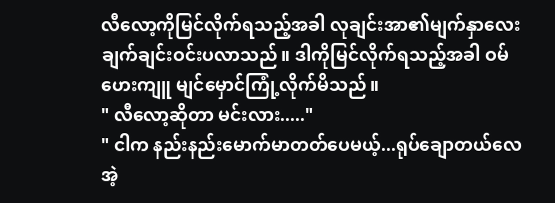လီလော့ကိုမြင်လိုက်ရသည့်အခါ လုချင်းအာ၏မျက်နှာလေး ချက်ချင်းဝင်းပလာသည်။ ဒါကိုမြင်လိုက်ရသည့်အခါ ဝမ်ဟေးကျူ မျင်မှောင်ကြုံ့လိုက်မိသည်။
" လီလော့ဆိုတာ မင်းလား....."
" ငါက နည်းနည်းမောက်မာတတ်ပေမယ့်...ရုပ်ချောတယ်လေ အဲ့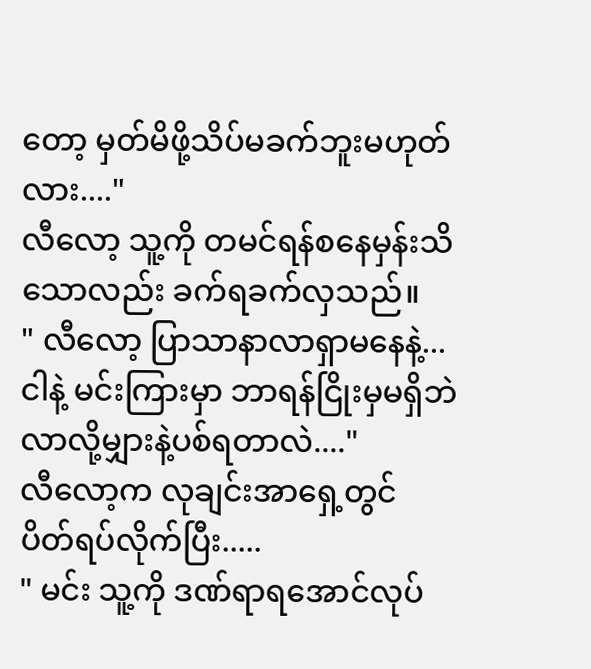တော့ မှတ်မိဖို့သိပ်မခက်ဘူးမဟုတ်လား...."
လီလော့ သူ့ကို တမင်ရန်စနေမှန်းသိသောလည်း ခက်ရခက်လှသည်။
" လီလော့ ပြာသာနာလာရှာမနေနဲ့...ငါနဲ့ မင်းကြားမှာ ဘာရန်ငြိုးမှမရှိဘဲ လာလို့မျှားနဲ့ပစ်ရတာလဲ...."
လီလော့က လုချင်းအာရှေ့တွင် ပိတ်ရပ်လိုက်ပြီး.....
" မင်း သူ့ကို ဒဏ်ရာရအောင်လုပ်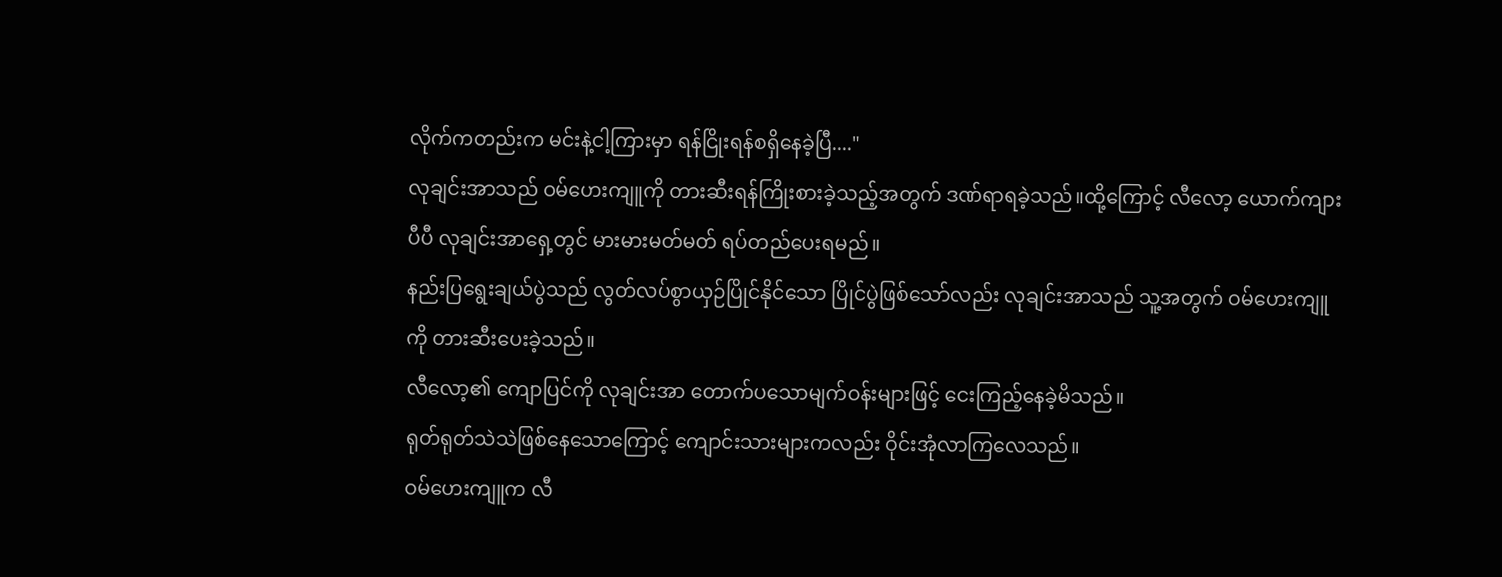လိုက်ကတည်းက မင်းနဲ့ငါ့ကြားမှာ ရန်ငြိုးရန်စရှိနေခဲ့ပြီ...."
လုချင်းအာသည် ဝမ်ဟေးကျူကို တားဆီးရန်ကြိုးစားခဲ့သည့်အတွက် ဒဏ်ရာရခဲ့သည်။ထို့ကြောင့် လီလော့ ယောက်ကျားပီပီ လုချင်းအာရှေ့တွင် မားမားမတ်မတ် ရပ်တည်ပေးရမည်။
နည်းပြရွေးချယ်ပွဲသည် လွတ်လပ်စွာယှဉ်ပြိုင်နိုင်သော ပြိုင်ပွဲဖြစ်သော်လည်း လုချင်းအာသည် သူ့အတွက် ဝမ်ဟေးကျူကို တားဆီးပေးခဲ့သည်။
လီလော့၏ ကျောပြင်ကို လုချင်းအာ တောက်ပသောမျက်ဝန်းများဖြင့် ငေးကြည့်နေခဲ့မိသည်။
ရုတ်ရုတ်သဲသဲဖြစ်နေသောကြောင့် ကျောင်းသားများကလည်း ဝိုင်းအုံလာကြလေသည်။
ဝမ်ဟေးကျူက လီ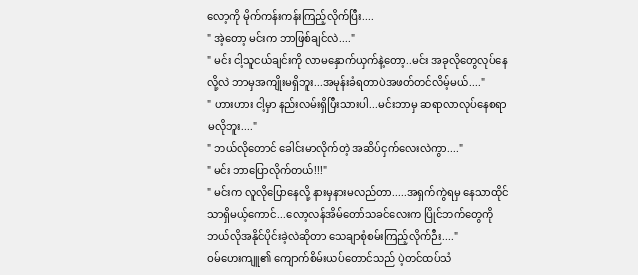လော့ကို မိုက်ကန်းကန်းကြည့်လိုက်ပြီး....
" အဲ့တော့ မင်းက ဘာဖြစ်ချင်လဲ...."
" မင်း ငါ့သူငယ်ချင်းကို လာမနှောက်ယှက်နဲ့တော့..မင်း အခုလိုတွေလုပ်နေလို့လဲ ဘာမှအကျိုးမရှိဘူး...အမုန်းခံရတာပဲအဖတ်တင်လိမ့်မယ်...."
" ဟားဟား ငါ့မှာ နည်းလမ်းရှိပြီးသားပါ...မင်းဘာမှ ဆရာလာလုပ်နေစရာမလိုဘူး...."
" ဘယ်လိုတောင် ခေါင်းမာလိုက်တဲ့ အဆိပ်ငှက်လေးလဲကွာ...."
" မင်း ဘာပြောလိုက်တယ်!!!"
" မင်းက လူလိုပြောနေလို့ နားမှနားမလည်တာ.....အရှက်ကွဲရမှ နေသာထိုင်သာရှိမယ့်ကောင်...လော့လန်အိမ်တော်သခင်လေးက ပြိုင်ဘက်တွေကို ဘယ်လိုအနိုင်ပိုင်းခဲ့လဲဆိုတာ သေချာစုံစမ်းကြည့်လိုက်ဉီး...."
ဝမ်ဟေးကျူ၏ ကျောက်စိမ်းယပ်တောင်သည် ပဲ့တင်ထပ်သံ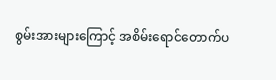စွမ်းအားများကြောင့် အစိမ်းရောင်တောက်ပ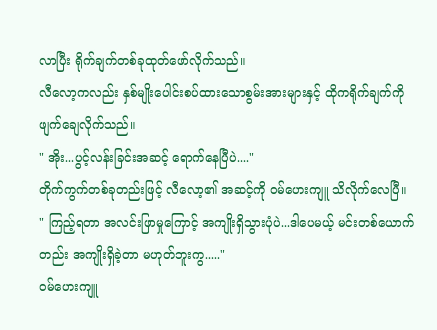လာပြီး ရိုက်ချက်တစ်ခုထုတ်ဖော်လိုက်သည်။
လီလော့ကလည်း နှစ်မျိုးပေါင်းစပ်ထားသောစွမ်းအားများနှင့် ထိုကရိုက်ချက်ကို ဖျက်ချေလိုက်သည်။
" အိုး...ပွင့်လန်းခြင်းအဆင့် ရောက်နေပြီပဲ...."
တိုက်ကွက်တစ်ခုတည်းဖြင့် လီလော့၏ အဆင့်ကို ဝမ်ဟေးကျူ သိလိုက်လေပြီ။
" ကြည့်ရတာ အလင်းဖြာမှုကြောင့် အကျိုးရှိသွားပုံပဲ...ဒါပေမယ့် မင်းတစ်ယောက်တည်း အကျိုးရှိခဲ့တာ မဟုတ်ဘူးကွ....."
ဝမ်ဟေးကျူ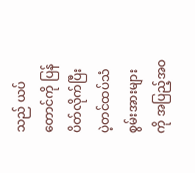သည် ယပ်တောင်ကို ပြန်ပိတ်လိုက်ပြီး ပဲ့တင်ထပ်သံစွမ်းအားများကို အပြည့်အဝ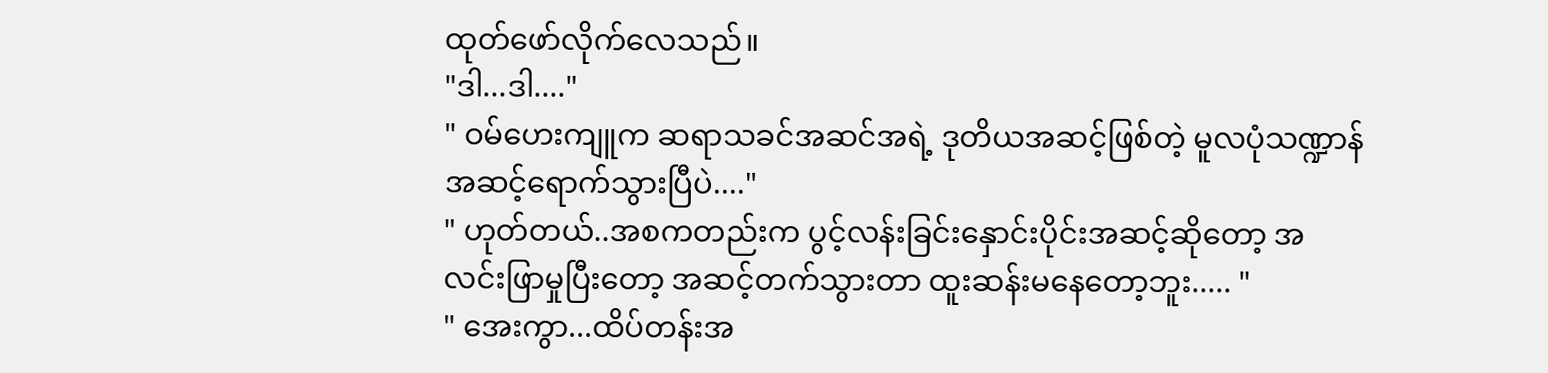ထုတ်ဖော်လိုက်လေသည်။
"ဒါ...ဒါ...."
" ဝမ်ဟေးကျူက ဆရာသခင်အဆင်အရဲ့ ဒုတိယအဆင့်ဖြစ်တဲ့ မူလပုံသဏ္ဍာန်အဆင့်ရောက်သွားပြီပဲ...."
" ဟုတ်တယ်..အစကတည်းက ပွင့်လန်းခြင်းနှောင်းပိုင်းအဆင့်ဆိုတော့ အလင်းဖြာမှုပြီးတော့ အဆင့်တက်သွားတာ ထူးဆန်းမနေတော့ဘူး..... "
" အေးကွာ...ထိပ်တန်းအ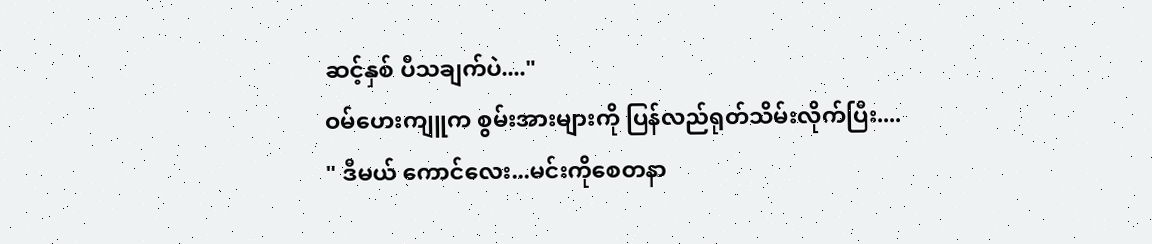ဆင့်နှစ် ပီသချက်ပဲ...."
ဝမ်ဟေးကျူက စွမ်းအားများကို ပြန်လည်ရုတ်သိမ်းလိုက်ပြီး....
" ဒီမယ် ကောင်လေး...မင်းကိုစေတနာ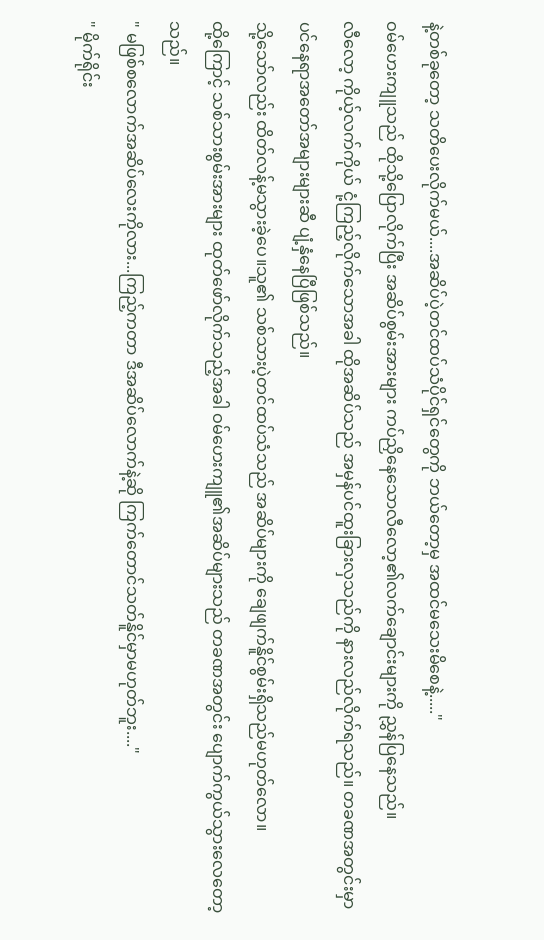နဲ့တစ်ခုတော့ သတိပေးလိုက်မယ်....အဆိပ်ပဲ့တင်ထပ်သံပိုင်ရှင်တွေကို ဘယ်တော့မှ အထင်မသေးမိစေနဲ့....."
ဝမ်ဟေးကျူသည် ထိုသို့ပြောလိုက်ပြီး အဆိပ်စွမ်းအားများ ကပ်ညှိနေသောလီလော့၏လက်ချောင်းများကို ညွှန်ပြနေသည်။
လီလော့ ကိုယ့်လက်ကိုယ် ငုံ့ကြည့်လိုက်သောအခါ ထိုအဆိပ်သည် အမှန်ပင်ထူးခြားလှသည်ကို နားလည်လိုက်ရသည်။ တခဏအတွင်းမှာပင်နေရာအတော်အများများဆီ ပျံ့နှံနေပြီဖြစ်သည်။
သို့သော်လည်း ထိတ်လန့်မသွားခဲ့ပေ။သူ၏ သစ်သားပဲ့တင်ထပ်သံသည် အဆိပ်များကို ချေဖျက်နိူင်စွမ်းရှိသည်မဟုတ်လော။
ထို့ကြောင့် သစ်သားစွမ်းအားများ ထုတ်ဖော်လိုက်သည့်အခါ ဝမ်ဟေးကျူ၏အဆိပ်များသည် တခဏအတွင်း ပျောက်ကွယ်သွားလေတော့သည်။
" မဖြစ်စလောက်အဆိပ်လေးကိုလား...ကြည့်ကတာ ဒီအဆိပ်လောက်နဲ့ဆို ကြက်တောင်သတ်နိူင်မှာမဟုတ်ဘူး...."
" မိုက်ရိုင်း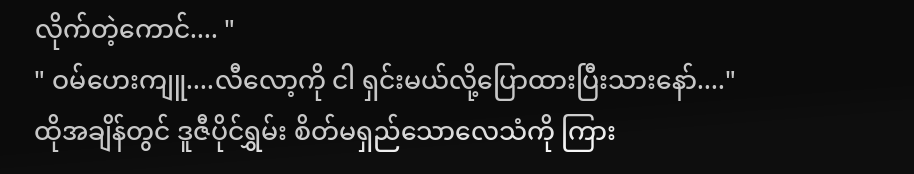လိုက်တဲ့ကောင်.... "
" ဝမ်ဟေးကျူ....လီလော့ကို ငါ ရှင်းမယ်လို့ပြောထားပြီးသားနော်...."
ထိုအချိန်တွင် ဒူဇီပိုင်ရွှမ်း စိတ်မရှည်သောလေသံကို ကြား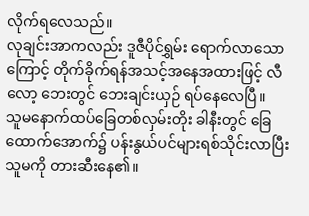လိုက်ရလေသည်။
လုချင်းအာကလည်း ဒူဇီပိုင်ရွှမ်း ရောက်လာသောကြောင့် တိုက်ခိုက်ရန်အသင့်အနေအထားဖြင့် လီလော့ ဘေးတွင် ဘေးချင်းယှဉ် ရပ်နေလေပြီ။
သူမနောက်ထပ်ခြေတစ်လှမ်းတိုး ခါနီးတွင် ခြေထောက်အောက်၌ ပန်းနွယ်ပင်များရစ်သိုင်းလာပြီး သူမကို တားဆီးနေ၏။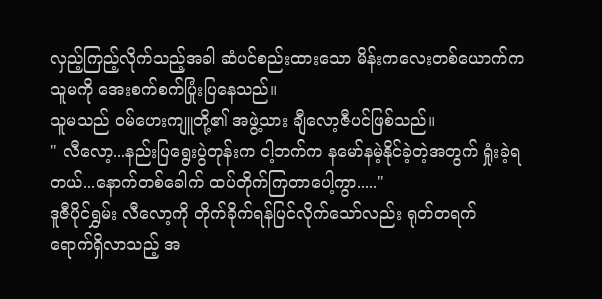လှည့်ကြည့်လိုက်သည့်အခါ ဆံပင်စည်းထားသော မိန်းကလေးတစ်ယောက်က သူမကို အေးစက်စက်ပြုံးပြနေသည်။
သူမသည် ဝမ်ဟေးကျူတို့၏ အဖွဲ့သား ချီလော့ဇီပင်ဖြစ်သည်။
" လီလော့...နည်းပြရွေးပွဲတုန်းက ငါ့ဘက်က နမော်နမဲ့နိုင်ခဲ့တဲ့အတွက် ရှုံးခဲ့ရတယ်...နောက်တစ်ခေါက် ထပ်တိုက်ကြတာပေါ့ကွာ....."
ဒူဇီပိုင်ရွှမ်း လီလော့ကို တိုက်ခိုက်ရန်ပြင်လိုက်သော်လည်း ရုတ်တရက် ရောက်ရှိလာသည့် အ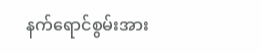နက်ရောင်စွမ်းအား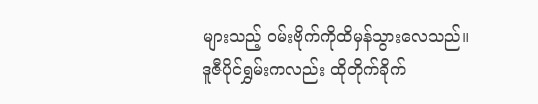များသည့် ဝမ်းဗိုက်ကိုထိမှန်သွားလေသည်။
ဒူဇီပိုင်ရွှမ်းကလည်း ထိုတိုက်ခိုက်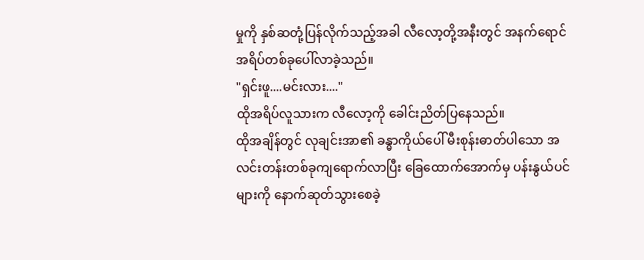မှုကို နှစ်ဆတုံ့ပြန်လိုက်သည့်အခါ လီလော့တို့အနီးတွင် အနက်ရောင်အရိပ်တစ်ခုပေါ်လာခဲ့သည်။
"ရှင်းဖူ....မင်းလား...."
ထိုအရိပ်လူသားက လီလော့ကို ခေါင်းညိတ်ပြနေသည်။
ထိုအချိန်တွင် လုချင်းအာ၏ ခန္ဓာကိုယ်ပေါ် မီးစုန်းဓာတ်ပါသော အလင်းတန်းတစ်ခုကျရောက်လာပြီး ခြေထောက်အောက်မှ ပန်းနွယ်ပင်များကို နောက်ဆုတ်သွားစေခဲ့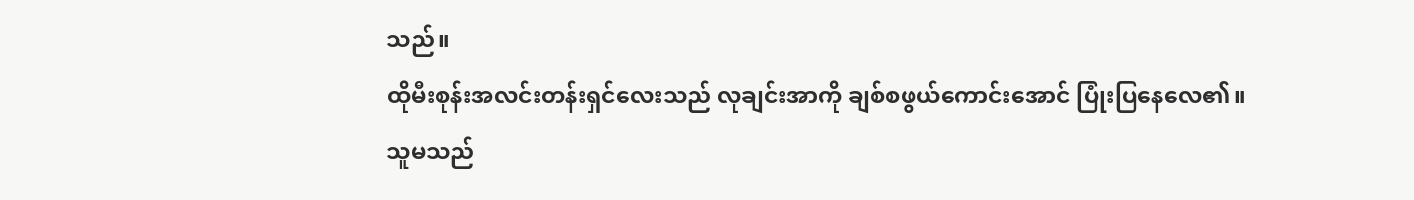သည်။
ထိုမီးစုန်းအလင်းတန်းရှင်လေးသည် လုချင်းအာကို ချစ်စဖွယ်ကောင်းအောင် ပြုံးပြနေလေ၏။
သူမသည်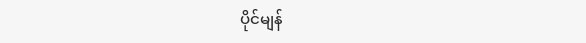ပိုင်မျန်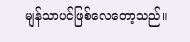မျန်သာပင်ဖြစ်လေတော့သည်။